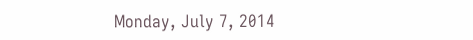Monday, July 7, 2014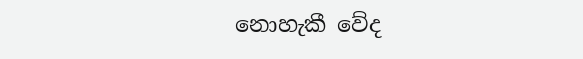නොහැකී වේද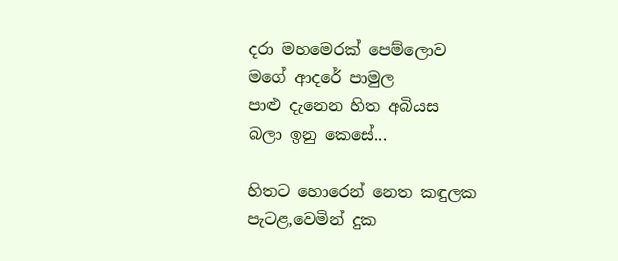දරා මහමෙරක් පෙම්ලොව
මගේ ආදරේ පාමුල
පාළු දැනෙන හිත අබියස
බලා ඉනු කෙසේ...

හිතට හොරෙන් නෙත කඳුලක
පැටළ,වෙමින් දුක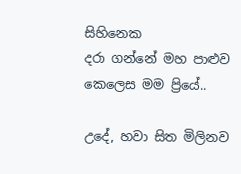සිහිනෙක
දරා ගන්නේ මහ පාළුව
කෙලෙස මම ප්‍රියේ..

උදේ, හවා සිත මිලිනව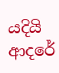යදියි ආදරේ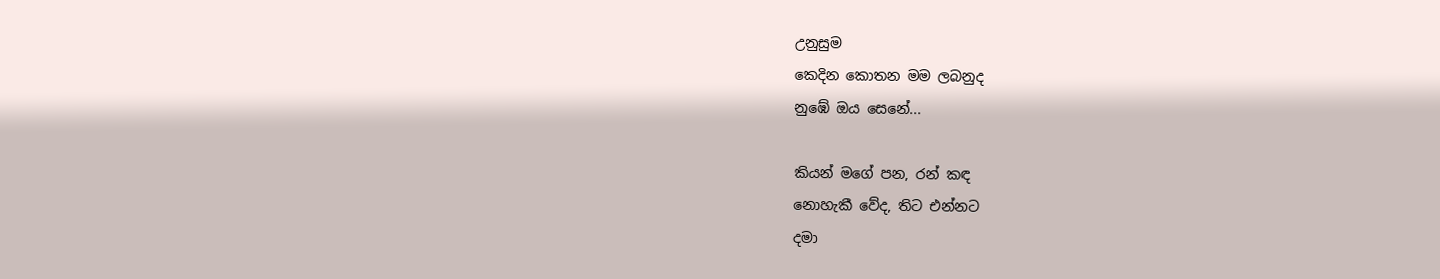උනුසුම
කෙදින කොතන මම ලබනුද
නුඹේ ඔය සෙනේ...

කියන් මගේ පන, රන් කඳ
නොහැකී වේද, තිට එන්නට
දමා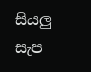සියලු සැප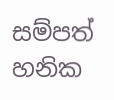සම්පත්
හනික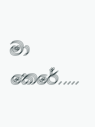මා කෙරේ.....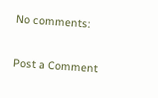No comments:

Post a Comment